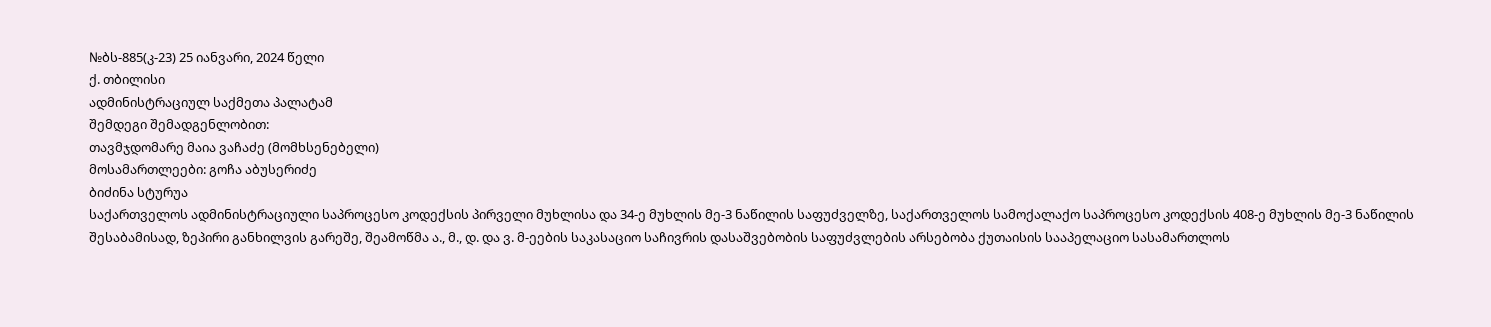№ბს-885(კ-23) 25 იანვარი, 2024 წელი
ქ. თბილისი
ადმინისტრაციულ საქმეთა პალატამ
შემდეგი შემადგენლობით:
თავმჯდომარე მაია ვაჩაძე (მომხსენებელი)
მოსამართლეები: გოჩა აბუსერიძე
ბიძინა სტურუა
საქართველოს ადმინისტრაციული საპროცესო კოდექსის პირველი მუხლისა და 34-ე მუხლის მე-3 ნაწილის საფუძველზე, საქართველოს სამოქალაქო საპროცესო კოდექსის 408-ე მუხლის მე-3 ნაწილის შესაბამისად, ზეპირი განხილვის გარეშე, შეამოწმა ა., მ., დ. და ვ. მ-ეების საკასაციო საჩივრის დასაშვებობის საფუძვლების არსებობა ქუთაისის სააპელაციო სასამართლოს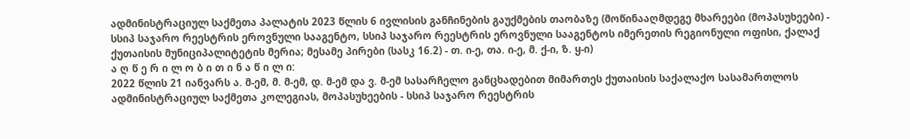ადმინისტრაციულ საქმეთა პალატის 2023 წლის 6 ივლისის განჩინების გაუქმების თაობაზე (მოწინააღმდეგე მხარეები (მოპასუხეები) - სსიპ საჯარო რეესტრის ეროვნული სააგენტო, სსიპ საჯარო რეესტრის ეროვნული სააგენტოს იმერეთის რეგიონული ოფისი, ქალაქ ქუთაისის მუნიციპალიტეტის მერია; მესამე პირები (სასკ 16.2) - თ. ი-ე, თა. ი-ე, მ. ქ-ი, ზ. ყ-ი)
ა ღ წ ე რ ი ლ ო ბ ი თ ი ნ ა წ ი ლ ი:
2022 წლის 21 იანვარს ა. მ-ემ, მ. მ-ემ, დ. მ-ემ და ვ. მ-ემ სასარჩელო განცხადებით მიმართეს ქუთაისის საქალაქო სასამართლოს ადმინისტრაციულ საქმეთა კოლეგიას, მოპასუხეების - სსიპ საჯარო რეესტრის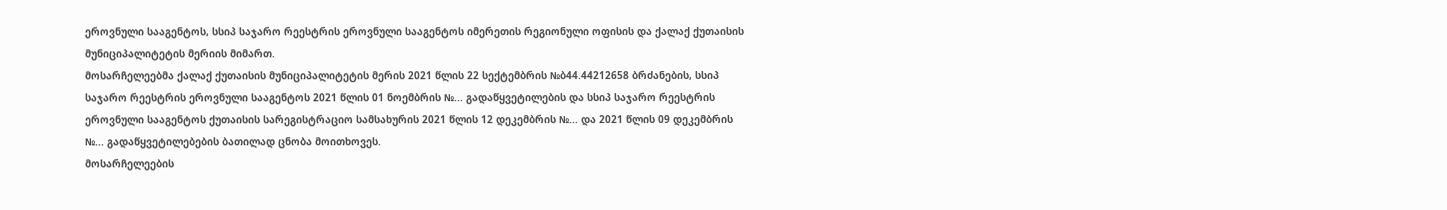ეროვნული სააგენტოს, სსიპ საჯარო რეესტრის ეროვნული სააგენტოს იმერეთის რეგიონული ოფისის და ქალაქ ქუთაისის მუნიციპალიტეტის მერიის მიმართ.
მოსარჩელეებმა ქალაქ ქუთაისის მუნიციპალიტეტის მერის 2021 წლის 22 სექტემბრის №ბ44.44212658 ბრძანების, სსიპ საჯარო რეესტრის ეროვნული სააგენტოს 2021 წლის 01 ნოემბრის №... გადაწყვეტილების და სსიპ საჯარო რეესტრის ეროვნული სააგენტოს ქუთაისის სარეგისტრაციო სამსახურის 2021 წლის 12 დეკემბრის №... და 2021 წლის 09 დეკემბრის №... გადაწყვეტილებების ბათილად ცნობა მოითხოვეს.
მოსარჩელეების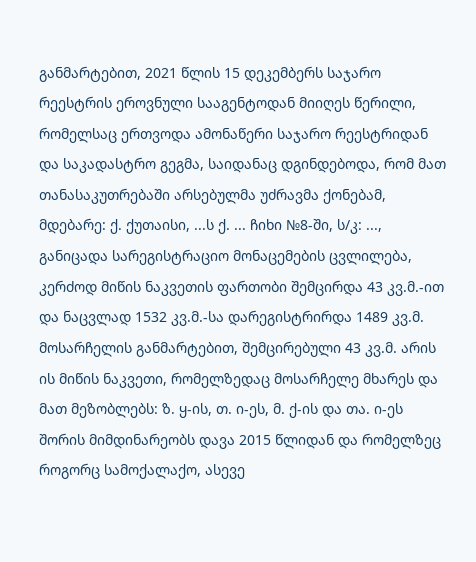განმარტებით, 2021 წლის 15 დეკემბერს საჯარო რეესტრის ეროვნული სააგენტოდან მიიღეს წერილი, რომელსაც ერთვოდა ამონაწერი საჯარო რეესტრიდან და საკადასტრო გეგმა, საიდანაც დგინდებოდა, რომ მათ თანასაკუთრებაში არსებულმა უძრავმა ქონებამ, მდებარე: ქ. ქუთაისი, ...ს ქ. ... ჩიხი №8-ში, ს/კ: ..., განიცადა სარეგისტრაციო მონაცემების ცვლილება, კერძოდ მიწის ნაკვეთის ფართობი შემცირდა 43 კვ.მ.-ით და ნაცვლად 1532 კვ.მ.-სა დარეგისტრირდა 1489 კვ.მ.
მოსარჩელის განმარტებით, შემცირებული 43 კვ.მ. არის ის მიწის ნაკვეთი, რომელზედაც მოსარჩელე მხარეს და მათ მეზობლებს: ზ. ყ-ის, თ. ი-ეს, მ. ქ-ის და თა. ი-ეს შორის მიმდინარეობს დავა 2015 წლიდან და რომელზეც როგორც სამოქალაქო, ასევე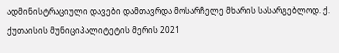ადმინისტრაციული დავები დამთავრდა მოსარჩელე მხარის სასარგებლოდ. ქ. ქუთაისის მუნიციპალიტეტის მერის 2021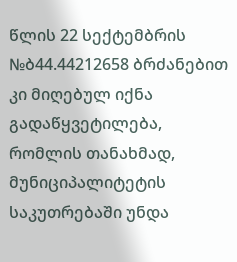წლის 22 სექტემბრის №ბ44.44212658 ბრძანებით კი მიღებულ იქნა გადაწყვეტილება, რომლის თანახმად, მუნიციპალიტეტის საკუთრებაში უნდა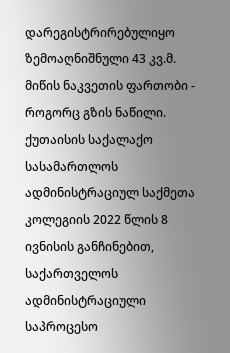დარეგისტრირებულიყო ზემოაღნიშნული 43 კვ.მ. მიწის ნაკვეთის ფართობი - როგორც გზის ნაწილი.
ქუთაისის საქალაქო სასამართლოს ადმინისტრაციულ საქმეთა კოლეგიის 2022 წლის 8 ივნისის განჩინებით, საქართველოს ადმინისტრაციული საპროცესო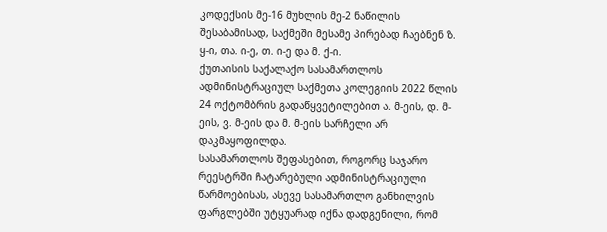კოდექსის მე-16 მუხლის მე-2 ნაწილის შესაბამისად, საქმეში მესამე პირებად ჩაებნენ ზ. ყ-ი, თა. ი-ე, თ. ი-ე და მ. ქ-ი.
ქუთაისის საქალაქო სასამართლოს ადმინისტრაციულ საქმეთა კოლეგიის 2022 წლის 24 ოქტომბრის გადაწყვეტილებით ა. მ-ეის, დ. მ-ეის, ვ. მ-ეის და მ. მ-ეის სარჩელი არ დაკმაყოფილდა.
სასამართლოს შეფასებით, როგორც საჯარო რეესტრში ჩატარებული ადმინისტრაციული წარმოებისას, ასევე სასამართლო განხილვის ფარგლებში უტყუარად იქნა დადგენილი, რომ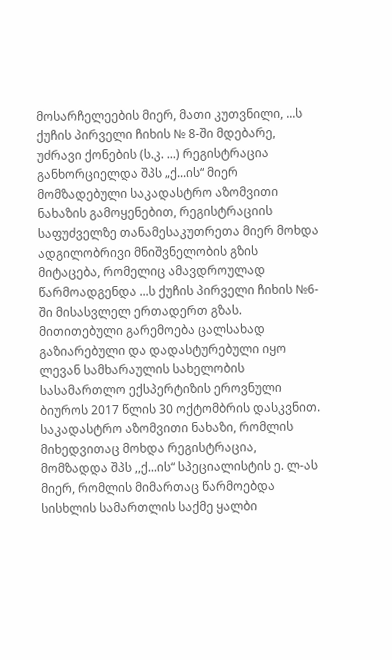მოსარჩელეების მიერ, მათი კუთვნილი, ...ს ქუჩის პირველი ჩიხის № 8-ში მდებარე, უძრავი ქონების (ს.კ. ...) რეგისტრაცია განხორციელდა შპს „ქ...ის“ მიერ მომზადებული საკადასტრო აზომვითი ნახაზის გამოყენებით, რეგისტრაციის საფუძველზე თანამესაკუთრეთა მიერ მოხდა ადგილობრივი მნიშვნელობის გზის მიტაცება, რომელიც ამავდროულად წარმოადგენდა ...ს ქუჩის პირველი ჩიხის №6-ში მისასვლელ ერთადერთ გზას. მითითებული გარემოება ცალსახად გაზიარებული და დადასტურებული იყო ლევან სამხარაულის სახელობის სასამართლო ექსპერტიზის ეროვნული ბიუროს 2017 წლის 30 ოქტომბრის დასკვნით. საკადასტრო აზომვითი ნახაზი, რომლის მიხედვითაც მოხდა რეგისტრაცია, მომზადდა შპს ,,ქ...ის“ სპეციალისტის ე. ლ-ას მიერ, რომლის მიმართაც წარმოებდა სისხლის სამართლის საქმე ყალბი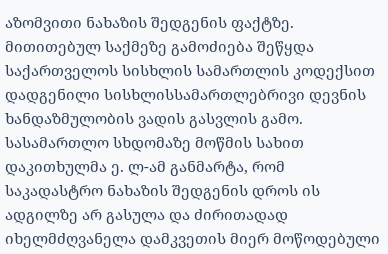აზომვითი ნახაზის შედგენის ფაქტზე. მითითებულ საქმეზე გამოძიება შეწყდა საქართველოს სისხლის სამართლის კოდექსით დადგენილი სისხლისსამართლებრივი დევნის ხანდაზმულობის ვადის გასვლის გამო. სასამართლო სხდომაზე მოწმის სახით დაკითხულმა ე. ლ-ამ განმარტა, რომ საკადასტრო ნახაზის შედგენის დროს ის ადგილზე არ გასულა და ძირითადად იხელმძღვანელა დამკვეთის მიერ მოწოდებული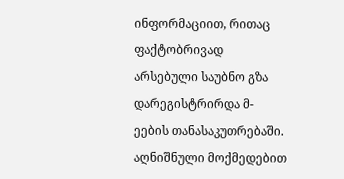ინფორმაციით, რითაც ფაქტობრივად არსებული საუბნო გზა დარეგისტრირდა მ-ეების თანასაკუთრებაში. აღნიშნული მოქმედებით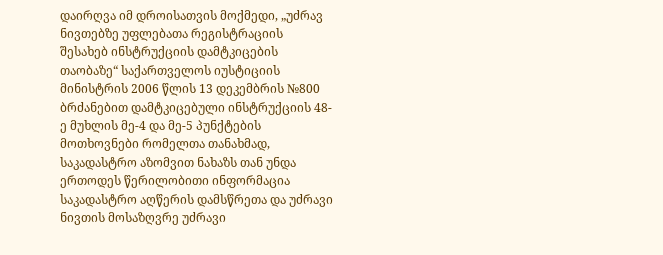დაირღვა იმ დროისათვის მოქმედი, „უძრავ ნივთებზე უფლებათა რეგისტრაციის შესახებ ინსტრუქციის დამტკიცების თაობაზე“ საქართველოს იუსტიციის მინისტრის 2006 წლის 13 დეკემბრის №800 ბრძანებით დამტკიცებული ინსტრუქციის 48-ე მუხლის მე-4 და მე-5 პუნქტების მოთხოვნები რომელთა თანახმად, საკადასტრო აზომვით ნახაზს თან უნდა ერთოდეს წერილობითი ინფორმაცია საკადასტრო აღწერის დამსწრეთა და უძრავი ნივთის მოსაზღვრე უძრავი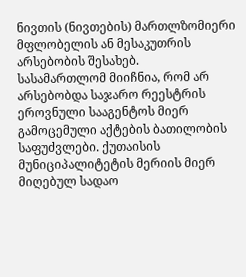ნივთის (ნივთების) მართლზომიერი მფლობელის ან მესაკუთრის არსებობის შესახებ.
სასამართლომ მიიჩნია, რომ არ არსებობდა საჯარო რეესტრის ეროვნული სააგენტოს მიერ გამოცემული აქტების ბათილობის საფუძვლები. ქუთაისის მუნიციპალიტეტის მერიის მიერ მიღებულ სადაო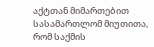აქტთან მიმართებით სასამართლომ მიუთითა, რომ საქმის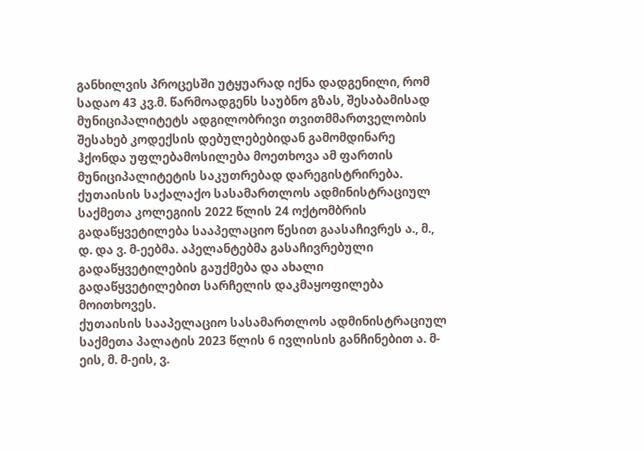განხილვის პროცესში უტყუარად იქნა დადგენილი, რომ სადაო 43 კვ.მ. წარმოადგენს საუბნო გზას, შესაბამისად მუნიციპალიტეტს ადგილობრივი თვითმმართველობის შესახებ კოდექსის დებულებებიდან გამომდინარე ჰქონდა უფლებამოსილება მოეთხოვა ამ ფართის მუნიციპალიტეტის საკუთრებად დარეგისტრირება.
ქუთაისის საქალაქო სასამართლოს ადმინისტრაციულ საქმეთა კოლეგიის 2022 წლის 24 ოქტომბრის გადაწყვეტილება სააპელაციო წესით გაასაჩივრეს ა., მ., დ. და ვ. მ-ეებმა. აპელანტებმა გასაჩივრებული გადაწყვეტილების გაუქმება და ახალი გადაწყვეტილებით სარჩელის დაკმაყოფილება მოითხოვეს.
ქუთაისის სააპელაციო სასამართლოს ადმინისტრაციულ საქმეთა პალატის 2023 წლის 6 ივლისის განჩინებით ა. მ-ეის, მ. მ-ეის, ვ.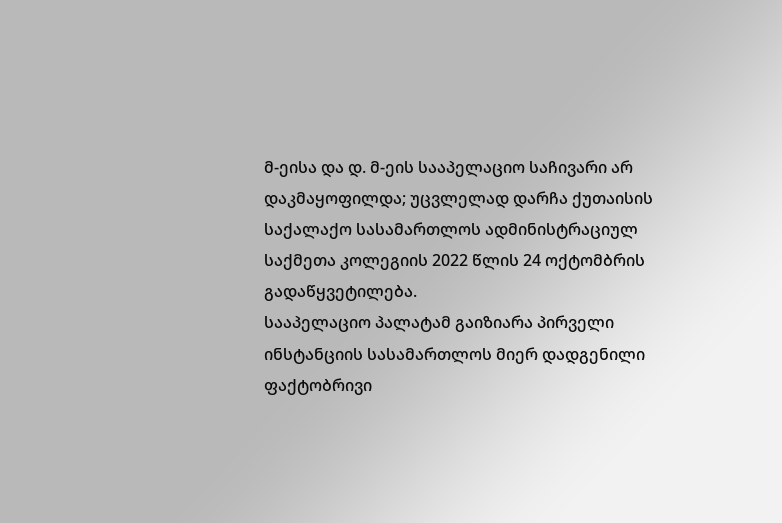მ-ეისა და დ. მ-ეის სააპელაციო საჩივარი არ დაკმაყოფილდა; უცვლელად დარჩა ქუთაისის საქალაქო სასამართლოს ადმინისტრაციულ საქმეთა კოლეგიის 2022 წლის 24 ოქტომბრის გადაწყვეტილება.
სააპელაციო პალატამ გაიზიარა პირველი ინსტანციის სასამართლოს მიერ დადგენილი ფაქტობრივი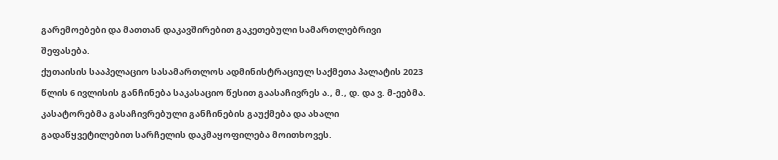გარემოებები და მათთან დაკავშირებით გაკეთებული სამართლებრივი შეფასება.
ქუთაისის სააპელაციო სასამართლოს ადმინისტრაციულ საქმეთა პალატის 2023 წლის 6 ივლისის განჩინება საკასაციო წესით გაასაჩივრეს ა., მ., დ. და ვ. მ-ეებმა. კასატორებმა გასაჩივრებული განჩინების გაუქმება და ახალი გადაწყვეტილებით სარჩელის დაკმაყოფილება მოითხოვეს.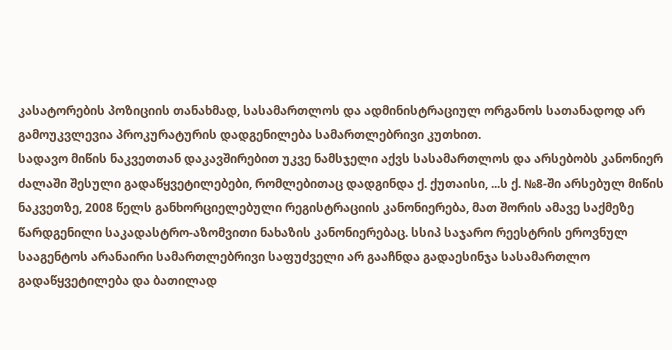კასატორების პოზიციის თანახმად, სასამართლოს და ადმინისტრაციულ ორგანოს სათანადოდ არ გამოუკვლევია პროკურატურის დადგენილება სამართლებრივი კუთხით.
სადავო მიწის ნაკვეთთან დაკავშირებით უკვე ნამსჯელი აქვს სასამართლოს და არსებობს კანონიერ ძალაში შესული გადაწყვეტილებები, რომლებითაც დადგინდა ქ. ქუთაისი, ...ს ქ. №8-ში არსებულ მიწის ნაკვეთზე, 2008 წელს განხორციელებული რეგისტრაციის კანონიერება, მათ შორის ამავე საქმეზე წარდგენილი საკადასტრო-აზომვითი ნახაზის კანონიერებაც. სსიპ საჯარო რეესტრის ეროვნულ სააგენტოს არანაირი სამართლებრივი საფუძველი არ გააჩნდა გადაესინჯა სასამართლო გადაწყვეტილება და ბათილად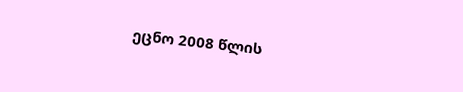ეცნო 2008 წლის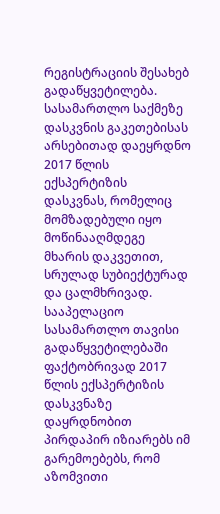რეგისტრაციის შესახებ გადაწყვეტილება.
სასამართლო საქმეზე დასკვნის გაკეთებისას არსებითად დაეყრდნო 2017 წლის ექსპერტიზის დასკვნას, რომელიც მომზადებული იყო მოწინააღმდეგე მხარის დაკვეთით, სრულად სუბიექტურად და ცალმხრივად. სააპელაციო სასამართლო თავისი გადაწყვეტილებაში ფაქტობრივად 2017 წლის ექსპერტიზის დასკვნაზე დაყრდნობით პირდაპირ იზიარებს იმ გარემოებებს, რომ აზომვითი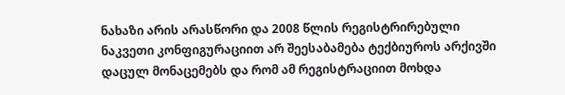ნახაზი არის არასწორი და 2008 წლის რეგისტრირებული ნაკვეთი კონფიგურაციით არ შეესაბამება ტექბიუროს არქივში დაცულ მონაცემებს და რომ ამ რეგისტრაციით მოხდა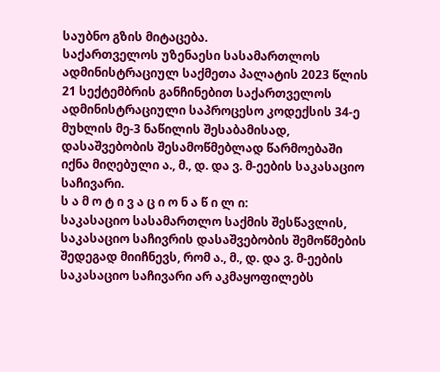საუბნო გზის მიტაცება.
საქართველოს უზენაესი სასამართლოს ადმინისტრაციულ საქმეთა პალატის 2023 წლის 21 სექტემბრის განჩინებით საქართველოს ადმინისტრაციული საპროცესო კოდექსის 34-ე მუხლის მე-3 ნაწილის შესაბამისად, დასაშვებობის შესამოწმებლად წარმოებაში იქნა მიღებული ა., მ., დ. და ვ. მ-ეების საკასაციო საჩივარი.
ს ა მ ო ტ ი ვ ა ც ი ო ნ ა წ ი ლ ი:
საკასაციო სასამართლო საქმის შესწავლის, საკასაციო საჩივრის დასაშვებობის შემოწმების შედეგად მიიჩნევს, რომ ა., მ., დ. და ვ. მ-ეების საკასაციო საჩივარი არ აკმაყოფილებს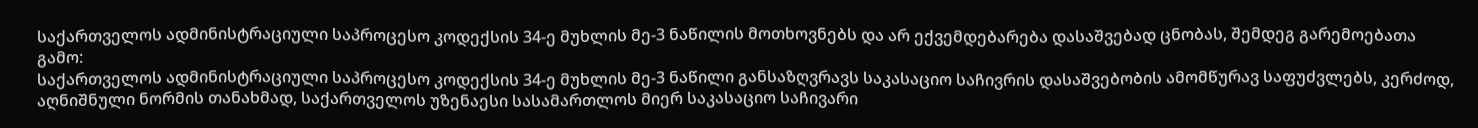საქართველოს ადმინისტრაციული საპროცესო კოდექსის 34-ე მუხლის მე-3 ნაწილის მოთხოვნებს და არ ექვემდებარება დასაშვებად ცნობას, შემდეგ გარემოებათა გამო:
საქართველოს ადმინისტრაციული საპროცესო კოდექსის 34-ე მუხლის მე-3 ნაწილი განსაზღვრავს საკასაციო საჩივრის დასაშვებობის ამომწურავ საფუძვლებს, კერძოდ, აღნიშნული ნორმის თანახმად, საქართველოს უზენაესი სასამართლოს მიერ საკასაციო საჩივარი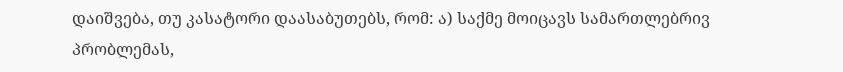დაიშვება, თუ კასატორი დაასაბუთებს, რომ: ა) საქმე მოიცავს სამართლებრივ პრობლემას,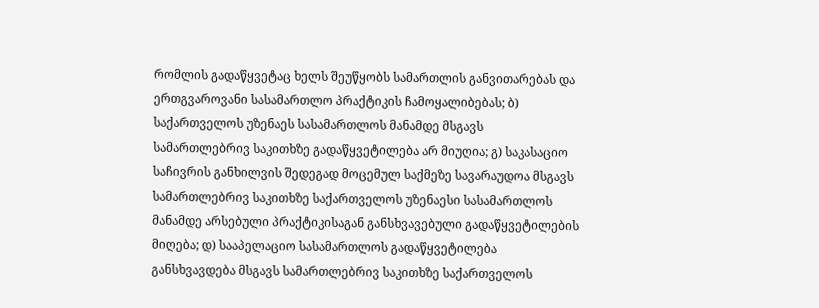რომლის გადაწყვეტაც ხელს შეუწყობს სამართლის განვითარებას და ერთგვაროვანი სასამართლო პრაქტიკის ჩამოყალიბებას; ბ) საქართველოს უზენაეს სასამართლოს მანამდე მსგავს სამართლებრივ საკითხზე გადაწყვეტილება არ მიუღია; გ) საკასაციო საჩივრის განხილვის შედეგად მოცემულ საქმეზე სავარაუდოა მსგავს სამართლებრივ საკითხზე საქართველოს უზენაესი სასამართლოს მანამდე არსებული პრაქტიკისაგან განსხვავებული გადაწყვეტილების მიღება; დ) სააპელაციო სასამართლოს გადაწყვეტილება განსხვავდება მსგავს სამართლებრივ საკითხზე საქართველოს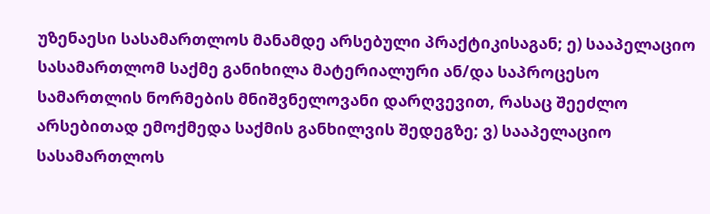უზენაესი სასამართლოს მანამდე არსებული პრაქტიკისაგან; ე) სააპელაციო სასამართლომ საქმე განიხილა მატერიალური ან/და საპროცესო სამართლის ნორმების მნიშვნელოვანი დარღვევით, რასაც შეეძლო არსებითად ემოქმედა საქმის განხილვის შედეგზე; ვ) სააპელაციო სასამართლოს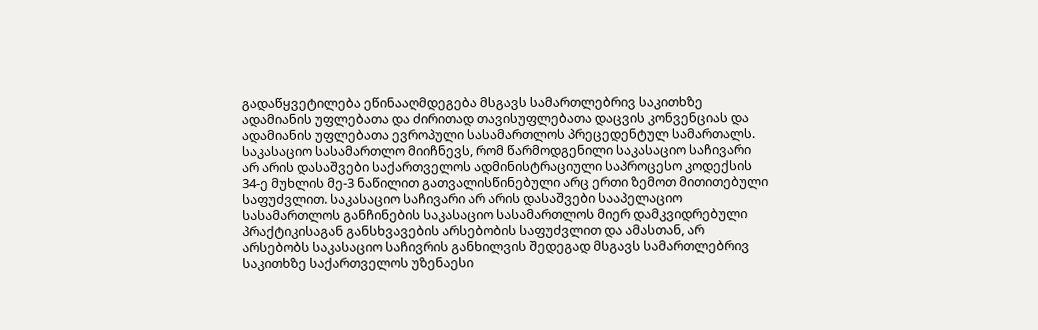გადაწყვეტილება ეწინააღმდეგება მსგავს სამართლებრივ საკითხზე ადამიანის უფლებათა და ძირითად თავისუფლებათა დაცვის კონვენციას და ადამიანის უფლებათა ევროპული სასამართლოს პრეცედენტულ სამართალს.
საკასაციო სასამართლო მიიჩნევს, რომ წარმოდგენილი საკასაციო საჩივარი არ არის დასაშვები საქართველოს ადმინისტრაციული საპროცესო კოდექსის 34-ე მუხლის მე-3 ნაწილით გათვალისწინებული არც ერთი ზემოთ მითითებული საფუძვლით. საკასაციო საჩივარი არ არის დასაშვები სააპელაციო სასამართლოს განჩინების საკასაციო სასამართლოს მიერ დამკვიდრებული პრაქტიკისაგან განსხვავების არსებობის საფუძვლით და ამასთან, არ არსებობს საკასაციო საჩივრის განხილვის შედეგად მსგავს სამართლებრივ საკითხზე საქართველოს უზენაესი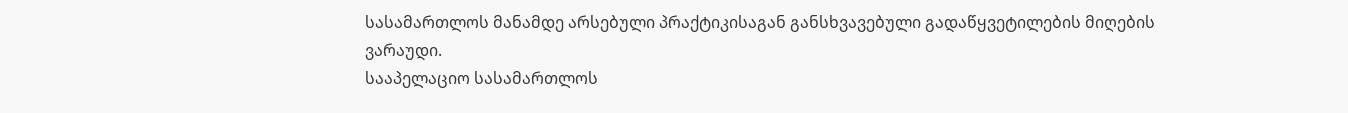სასამართლოს მანამდე არსებული პრაქტიკისაგან განსხვავებული გადაწყვეტილების მიღების ვარაუდი.
სააპელაციო სასამართლოს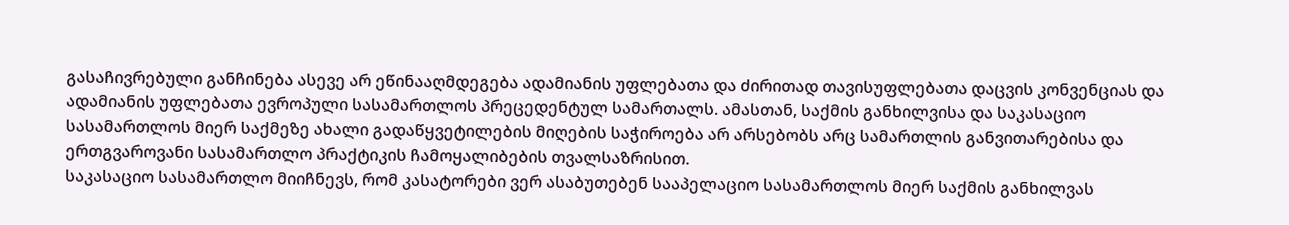გასაჩივრებული განჩინება ასევე არ ეწინააღმდეგება ადამიანის უფლებათა და ძირითად თავისუფლებათა დაცვის კონვენციას და ადამიანის უფლებათა ევროპული სასამართლოს პრეცედენტულ სამართალს. ამასთან, საქმის განხილვისა და საკასაციო სასამართლოს მიერ საქმეზე ახალი გადაწყვეტილების მიღების საჭიროება არ არსებობს არც სამართლის განვითარებისა და ერთგვაროვანი სასამართლო პრაქტიკის ჩამოყალიბების თვალსაზრისით.
საკასაციო სასამართლო მიიჩნევს, რომ კასატორები ვერ ასაბუთებენ სააპელაციო სასამართლოს მიერ საქმის განხილვას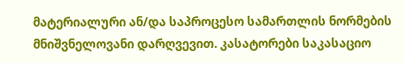მატერიალური ან/და საპროცესო სამართლის ნორმების მნიშვნელოვანი დარღვევით. კასატორები საკასაციო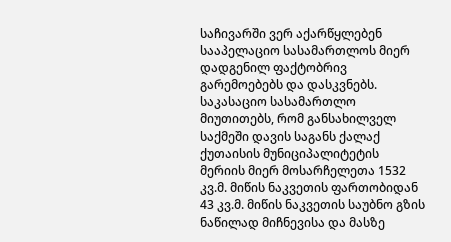საჩივარში ვერ აქარწყლებენ სააპელაციო სასამართლოს მიერ დადგენილ ფაქტობრივ გარემოებებს და დასკვნებს.
საკასაციო სასამართლო მიუთითებს, რომ განსახილველ საქმეში დავის საგანს ქალაქ ქუთაისის მუნიციპალიტეტის მერიის მიერ მოსარჩელეთა 1532 კვ.მ. მიწის ნაკვეთის ფართობიდან 43 კვ.მ. მიწის ნაკვეთის საუბნო გზის ნაწილად მიჩნევისა და მასზე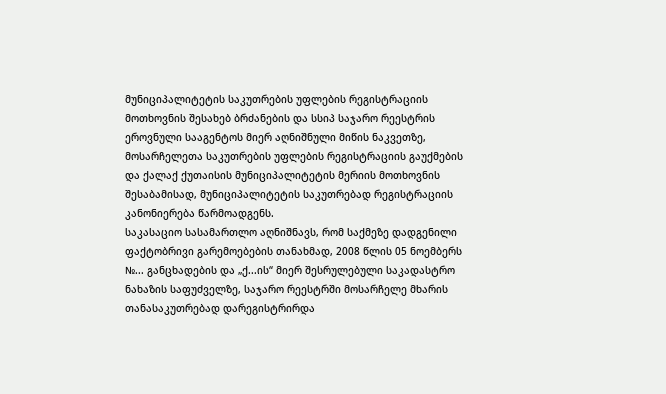მუნიციპალიტეტის საკუთრების უფლების რეგისტრაციის მოთხოვნის შესახებ ბრძანების და სსიპ საჯარო რეესტრის ეროვნული სააგენტოს მიერ აღნიშნული მიწის ნაკვეთზე, მოსარჩელეთა საკუთრების უფლების რეგისტრაციის გაუქმების და ქალაქ ქუთაისის მუნიციპალიტეტის მერიის მოთხოვნის შესაბამისად, მუნიციპალიტეტის საკუთრებად რეგისტრაციის კანონიერება წარმოადგენს.
საკასაციო სასამართლო აღნიშნავს, რომ საქმეზე დადგენილი ფაქტობრივი გარემოებების თანახმად, 2008 წლის 05 ნოემბერს №... განცხადების და „ქ...ის“ მიერ შესრულებული საკადასტრო ნახაზის საფუძველზე, საჯარო რეესტრში მოსარჩელე მხარის თანასაკუთრებად დარეგისტრირდა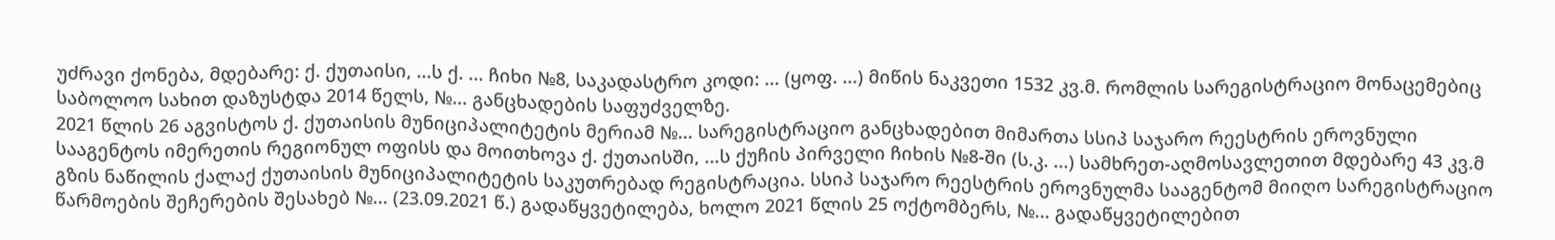უძრავი ქონება, მდებარე: ქ. ქუთაისი, ...ს ქ. ... ჩიხი №8, საკადასტრო კოდი: ... (ყოფ. ...) მიწის ნაკვეთი 1532 კვ.მ. რომლის სარეგისტრაციო მონაცემებიც საბოლოო სახით დაზუსტდა 2014 წელს, №... განცხადების საფუძველზე.
2021 წლის 26 აგვისტოს ქ. ქუთაისის მუნიციპალიტეტის მერიამ №... სარეგისტრაციო განცხადებით მიმართა სსიპ საჯარო რეესტრის ეროვნული სააგენტოს იმერეთის რეგიონულ ოფისს და მოითხოვა ქ. ქუთაისში, ...ს ქუჩის პირველი ჩიხის №8-ში (ს.კ. ...) სამხრეთ-აღმოსავლეთით მდებარე 43 კვ.მ გზის ნაწილის ქალაქ ქუთაისის მუნიციპალიტეტის საკუთრებად რეგისტრაცია. სსიპ საჯარო რეესტრის ეროვნულმა სააგენტომ მიიღო სარეგისტრაციო წარმოების შეჩერების შესახებ №... (23.09.2021 წ.) გადაწყვეტილება, ხოლო 2021 წლის 25 ოქტომბერს, №... გადაწყვეტილებით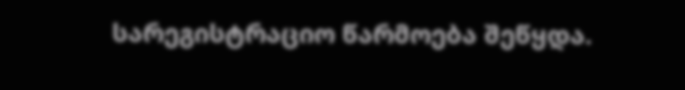სარეგისტრაციო წარმოება შეწყდა.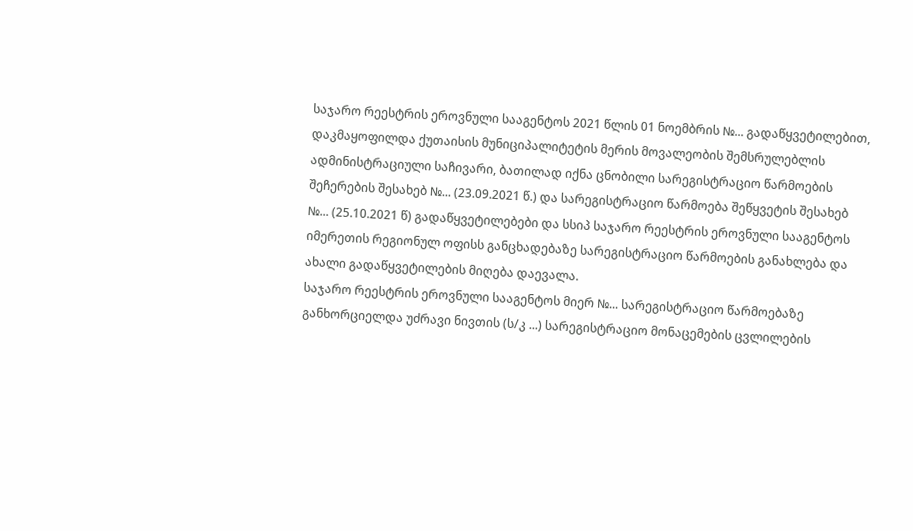საჯარო რეესტრის ეროვნული სააგენტოს 2021 წლის 01 ნოემბრის №... გადაწყვეტილებით, დაკმაყოფილდა ქუთაისის მუნიციპალიტეტის მერის მოვალეობის შემსრულებლის ადმინისტრაციული საჩივარი, ბათილად იქნა ცნობილი სარეგისტრაციო წარმოების შეჩერების შესახებ №... (23.09.2021 წ.) და სარეგისტრაციო წარმოება შეწყვეტის შესახებ №... (25.10.2021 წ) გადაწყვეტილებები და სსიპ საჯარო რეესტრის ეროვნული სააგენტოს იმერეთის რეგიონულ ოფისს განცხადებაზე სარეგისტრაციო წარმოების განახლება და ახალი გადაწყვეტილების მიღება დაევალა.
საჯარო რეესტრის ეროვნული სააგენტოს მიერ №... სარეგისტრაციო წარმოებაზე განხორციელდა უძრავი ნივთის (ს/კ ...) სარეგისტრაციო მონაცემების ცვლილების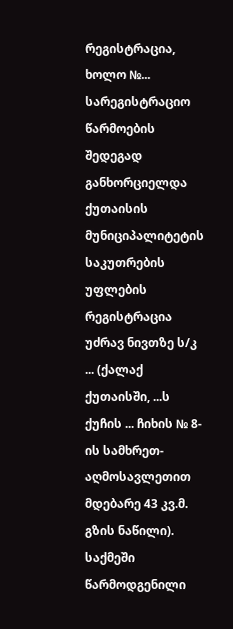რეგისტრაცია, ხოლო №... სარეგისტრაციო წარმოების შედეგად განხორციელდა ქუთაისის მუნიციპალიტეტის საკუთრების უფლების რეგისტრაცია უძრავ ნივთზე ს/კ ... (ქალაქ ქუთაისში, ...ს ქუჩის ... ჩიხის № 8-ის სამხრეთ-აღმოსავლეთით მდებარე 43 კვ.მ. გზის ნაწილი).
საქმეში წარმოდგენილი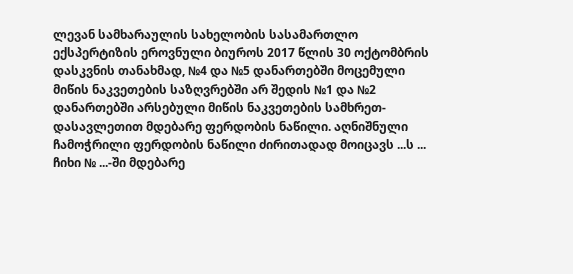ლევან სამხარაულის სახელობის სასამართლო ექსპერტიზის ეროვნული ბიუროს 2017 წლის 30 ოქტომბრის დასკვნის თანახმად, №4 და №5 დანართებში მოცემული მიწის ნაკვეთების საზღვრებში არ შედის №1 და №2 დანართებში არსებული მიწის ნაკვეთების სამხრეთ-დასავლეთით მდებარე ფერდობის ნაწილი. აღნიშნული ჩამოჭრილი ფერდობის ნაწილი ძირითადად მოიცავს ...ს ... ჩიხი № ...-ში მდებარე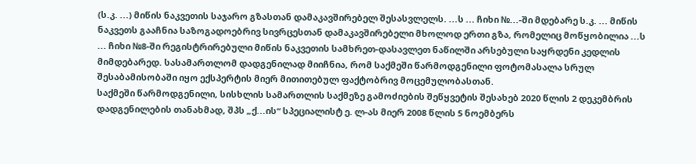(ს.კ. ...) მიწის ნაკვეთის საჯარო გზასთან დამაკავშირებელ შესასვლელს. ...ს ... ჩიხი №...-ში მდებარე ს.კ. ... მიწის ნაკვეთს გააჩნია საზოგადოებრივ სივრცესთან დამაკავშირებელი მხოლოდ ერთი გზა, რომელიც მოწყობილია ...ს ... ჩიხი №8-ში რეგისტრირებული მიწის ნაკვეთის სამხრეთ-დასავლეთ ნაწილში არსებული საყრდენი კედლის მიმდებარედ. სასამართლომ დადგენილად მიიჩნია, რომ საქმეში წარმოდგენილი ფოტომასალა სრულ შესაბამისობაში იყო ექსპერტის მიერ მითითებულ ფაქტობრივ მოცემულობასთან.
საქმეში წარმოდგენილი, სისხლის სამართლის საქმეზე გამოძიების შეწყვეტის შესახებ 2020 წლის 2 დეკემბრის დადგენილების თანახმად, შპს „ქ...ის“ სპეციალისტ ე. ლ-ას მიერ 2008 წლის 5 ნოემბერს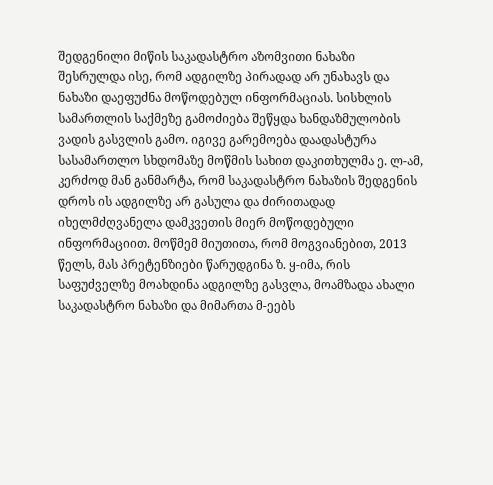შედგენილი მიწის საკადასტრო აზომვითი ნახაზი შესრულდა ისე, რომ ადგილზე პირადად არ უნახავს და ნახაზი დაეფუძნა მოწოდებულ ინფორმაციას. სისხლის სამართლის საქმეზე გამოძიება შეწყდა ხანდაზმულობის ვადის გასვლის გამო. იგივე გარემოება დაადასტურა სასამართლო სხდომაზე მოწმის სახით დაკითხულმა ე. ლ-ამ, კერძოდ მან განმარტა, რომ საკადასტრო ნახაზის შედგენის დროს ის ადგილზე არ გასულა და ძირითადად იხელმძღვანელა დამკვეთის მიერ მოწოდებული ინფორმაციით. მოწმემ მიუთითა, რომ მოგვიანებით, 2013 წელს, მას პრეტენზიები წარუდგინა ზ. ყ-იმა, რის საფუძველზე მოახდინა ადგილზე გასვლა, მოამზადა ახალი საკადასტრო ნახაზი და მიმართა მ-ეებს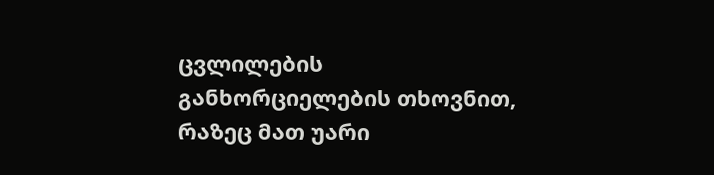ცვლილების განხორციელების თხოვნით, რაზეც მათ უარი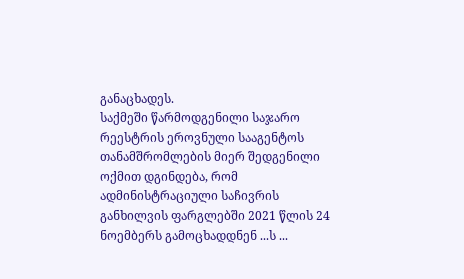განაცხადეს.
საქმეში წარმოდგენილი საჯარო რეესტრის ეროვნული სააგენტოს თანამშრომლების მიერ შედგენილი ოქმით დგინდება, რომ ადმინისტრაციული საჩივრის განხილვის ფარგლებში 2021 წლის 24 ნოემბერს გამოცხადდნენ ...ს ...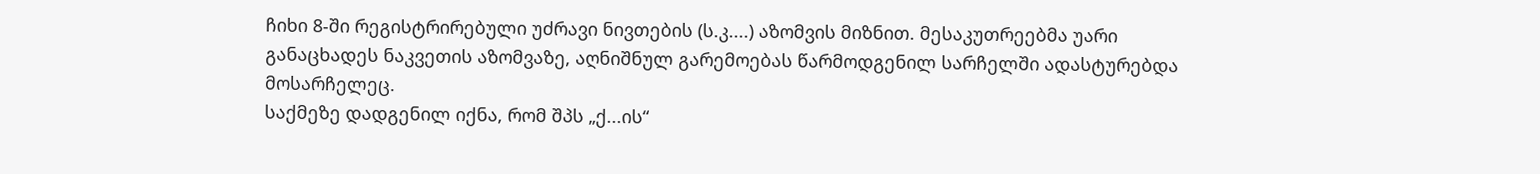ჩიხი 8-ში რეგისტრირებული უძრავი ნივთების (ს.კ....) აზომვის მიზნით. მესაკუთრეებმა უარი განაცხადეს ნაკვეთის აზომვაზე, აღნიშნულ გარემოებას წარმოდგენილ სარჩელში ადასტურებდა მოსარჩელეც.
საქმეზე დადგენილ იქნა, რომ შპს „ქ...ის“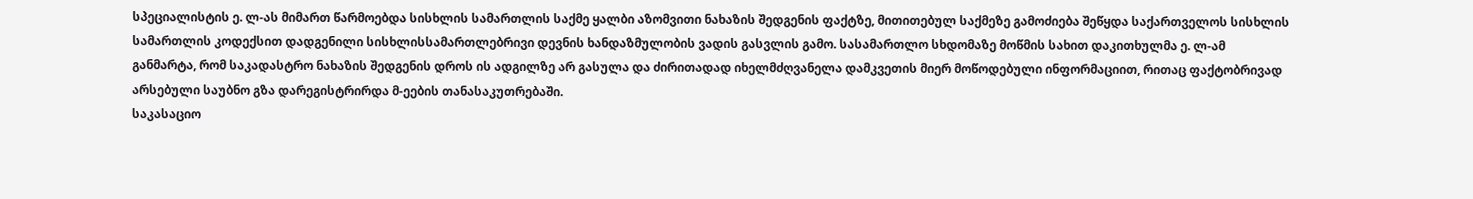სპეციალისტის ე. ლ-ას მიმართ წარმოებდა სისხლის სამართლის საქმე ყალბი აზომვითი ნახაზის შედგენის ფაქტზე, მითითებულ საქმეზე გამოძიება შეწყდა საქართველოს სისხლის სამართლის კოდექსით დადგენილი სისხლისსამართლებრივი დევნის ხანდაზმულობის ვადის გასვლის გამო. სასამართლო სხდომაზე მოწმის სახით დაკითხულმა ე. ლ-ამ განმარტა, რომ საკადასტრო ნახაზის შედგენის დროს ის ადგილზე არ გასულა და ძირითადად იხელმძღვანელა დამკვეთის მიერ მოწოდებული ინფორმაციით, რითაც ფაქტობრივად არსებული საუბნო გზა დარეგისტრირდა მ-ეების თანასაკუთრებაში.
საკასაციო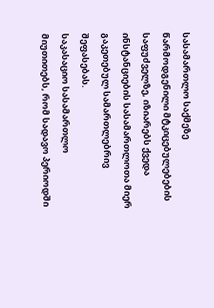სასამართლო საქმეზე წარმოდგენილი მტკიცებულებების საფუძველზე, იზიარებს ქვედა ინსტანციების სასამართლოთა მიერ გაკეთებულ სამართლებრივ შეფასებას.
საკასაციო სასამართლო მიუთითებს, რომ სადავო პერიოდში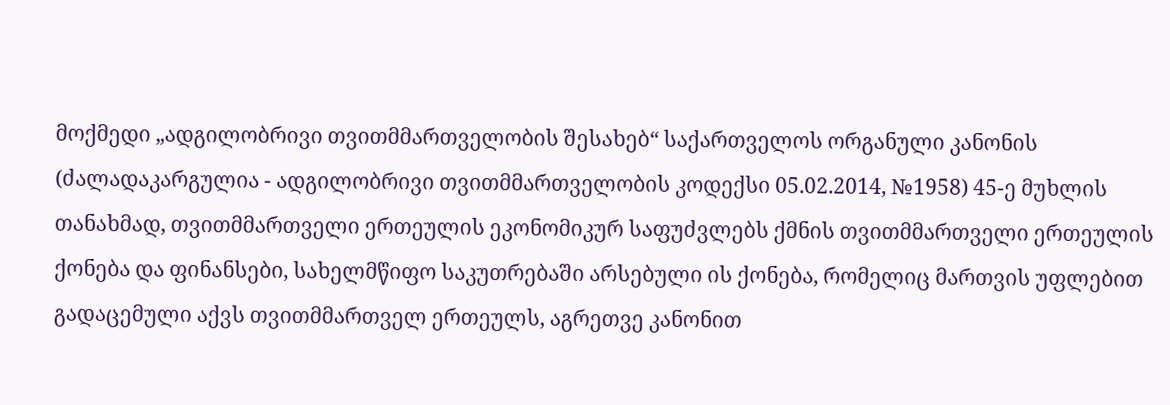მოქმედი „ადგილობრივი თვითმმართველობის შესახებ“ საქართველოს ორგანული კანონის (ძალადაკარგულია - ადგილობრივი თვითმმართველობის კოდექსი 05.02.2014, №1958) 45-ე მუხლის თანახმად, თვითმმართველი ერთეულის ეკონომიკურ საფუძვლებს ქმნის თვითმმართველი ერთეულის ქონება და ფინანსები, სახელმწიფო საკუთრებაში არსებული ის ქონება, რომელიც მართვის უფლებით გადაცემული აქვს თვითმმართველ ერთეულს, აგრეთვე კანონით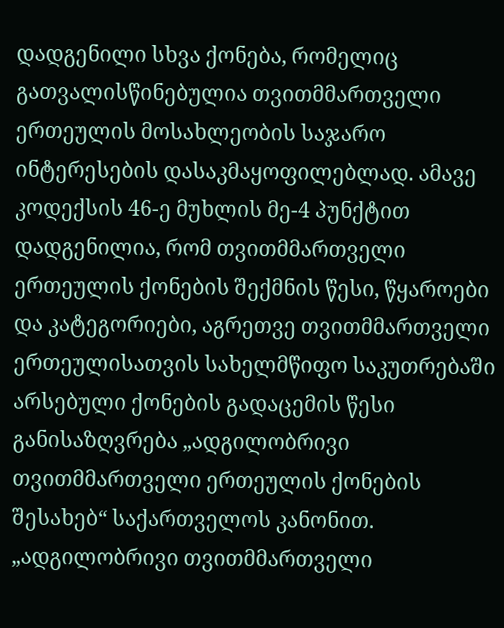დადგენილი სხვა ქონება, რომელიც გათვალისწინებულია თვითმმართველი ერთეულის მოსახლეობის საჯარო ინტერესების დასაკმაყოფილებლად. ამავე კოდექსის 46-ე მუხლის მე-4 პუნქტით დადგენილია, რომ თვითმმართველი ერთეულის ქონების შექმნის წესი, წყაროები და კატეგორიები, აგრეთვე თვითმმართველი ერთეულისათვის სახელმწიფო საკუთრებაში არსებული ქონების გადაცემის წესი განისაზღვრება „ადგილობრივი თვითმმართველი ერთეულის ქონების შესახებ“ საქართველოს კანონით.
„ადგილობრივი თვითმმართველი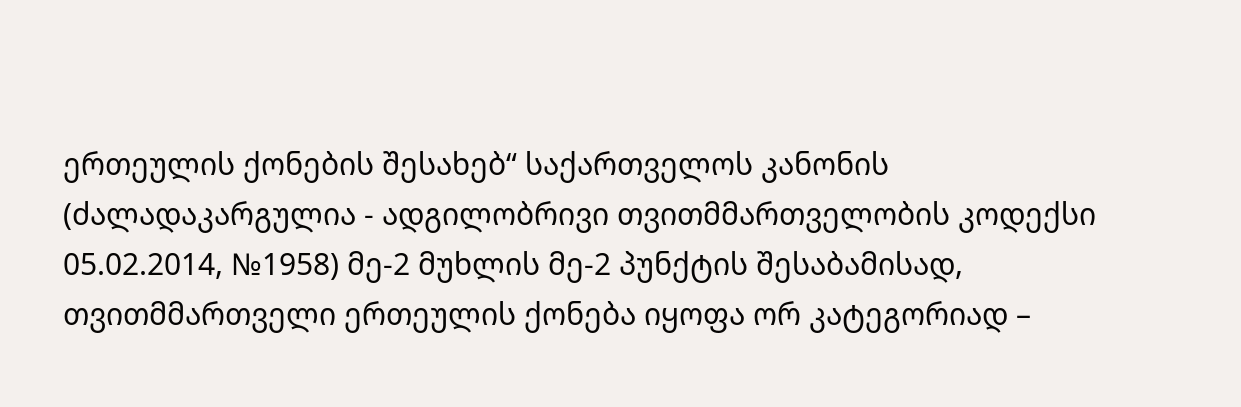ერთეულის ქონების შესახებ“ საქართველოს კანონის (ძალადაკარგულია - ადგილობრივი თვითმმართველობის კოდექსი 05.02.2014, №1958) მე-2 მუხლის მე-2 პუნქტის შესაბამისად, თვითმმართველი ერთეულის ქონება იყოფა ორ კატეგორიად –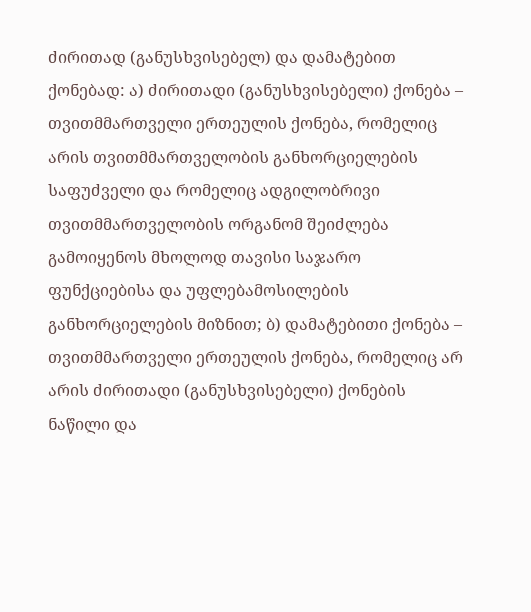ძირითად (განუსხვისებელ) და დამატებით ქონებად: ა) ძირითადი (განუსხვისებელი) ქონება – თვითმმართველი ერთეულის ქონება, რომელიც არის თვითმმართველობის განხორციელების საფუძველი და რომელიც ადგილობრივი თვითმმართველობის ორგანომ შეიძლება გამოიყენოს მხოლოდ თავისი საჯარო ფუნქციებისა და უფლებამოსილების განხორციელების მიზნით; ბ) დამატებითი ქონება – თვითმმართველი ერთეულის ქონება, რომელიც არ არის ძირითადი (განუსხვისებელი) ქონების ნაწილი და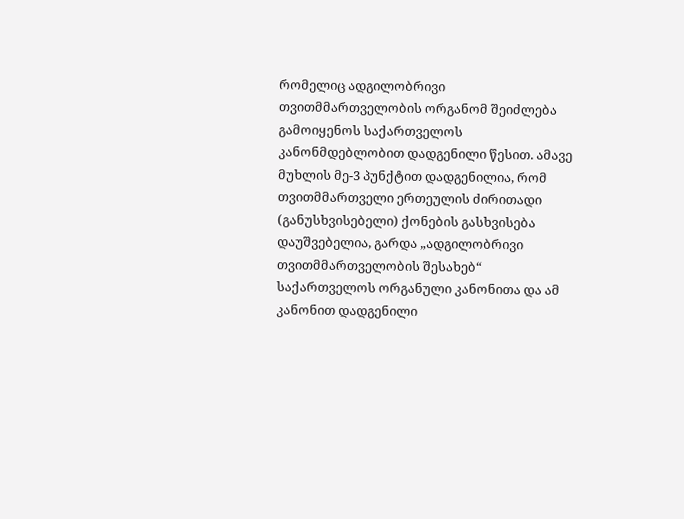რომელიც ადგილობრივი თვითმმართველობის ორგანომ შეიძლება გამოიყენოს საქართველოს კანონმდებლობით დადგენილი წესით. ამავე მუხლის მე-3 პუნქტით დადგენილია, რომ თვითმმართველი ერთეულის ძირითადი (განუსხვისებელი) ქონების გასხვისება დაუშვებელია, გარდა „ადგილობრივი თვითმმართველობის შესახებ“ საქართველოს ორგანული კანონითა და ამ კანონით დადგენილი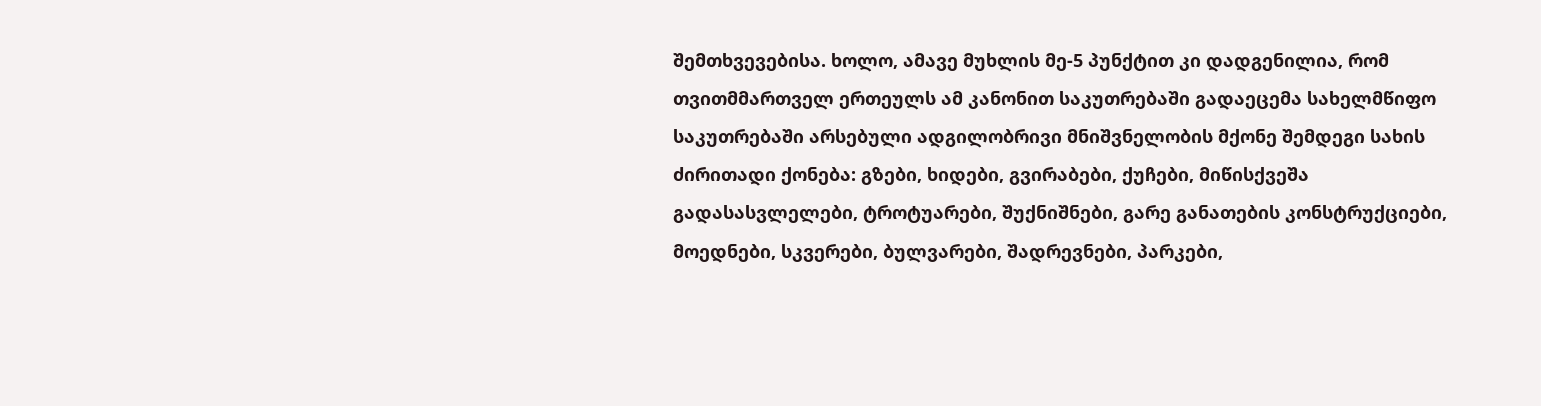შემთხვევებისა. ხოლო, ამავე მუხლის მე-5 პუნქტით კი დადგენილია, რომ თვითმმართველ ერთეულს ამ კანონით საკუთრებაში გადაეცემა სახელმწიფო საკუთრებაში არსებული ადგილობრივი მნიშვნელობის მქონე შემდეგი სახის ძირითადი ქონება: გზები, ხიდები, გვირაბები, ქუჩები, მიწისქვეშა გადასასვლელები, ტროტუარები, შუქნიშნები, გარე განათების კონსტრუქციები, მოედნები, სკვერები, ბულვარები, შადრევნები, პარკები,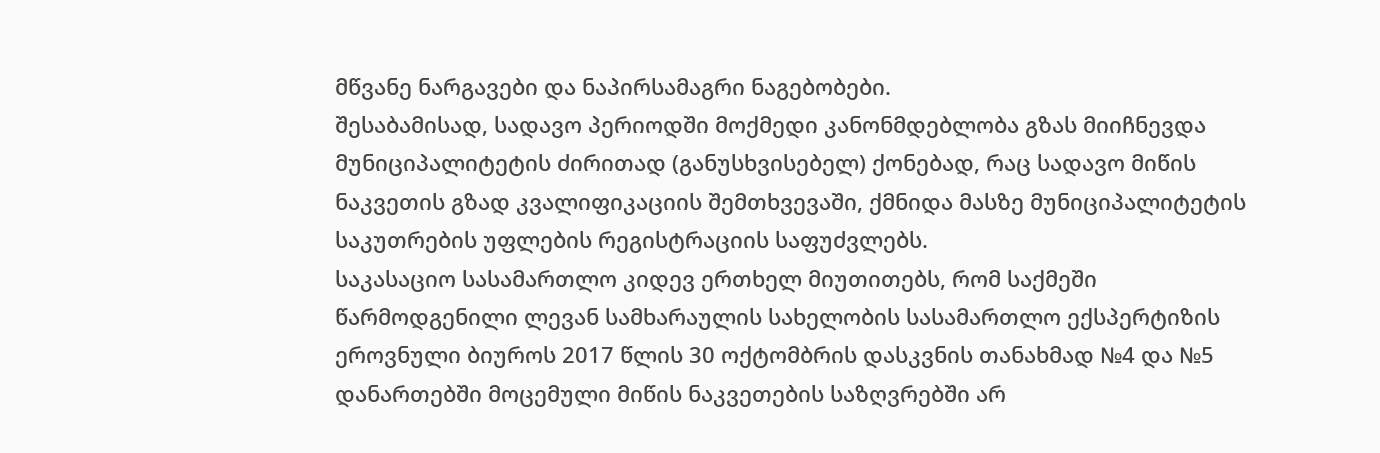მწვანე ნარგავები და ნაპირსამაგრი ნაგებობები.
შესაბამისად, სადავო პერიოდში მოქმედი კანონმდებლობა გზას მიიჩნევდა მუნიციპალიტეტის ძირითად (განუსხვისებელ) ქონებად, რაც სადავო მიწის ნაკვეთის გზად კვალიფიკაციის შემთხვევაში, ქმნიდა მასზე მუნიციპალიტეტის საკუთრების უფლების რეგისტრაციის საფუძვლებს.
საკასაციო სასამართლო კიდევ ერთხელ მიუთითებს, რომ საქმეში წარმოდგენილი ლევან სამხარაულის სახელობის სასამართლო ექსპერტიზის ეროვნული ბიუროს 2017 წლის 30 ოქტომბრის დასკვნის თანახმად №4 და №5 დანართებში მოცემული მიწის ნაკვეთების საზღვრებში არ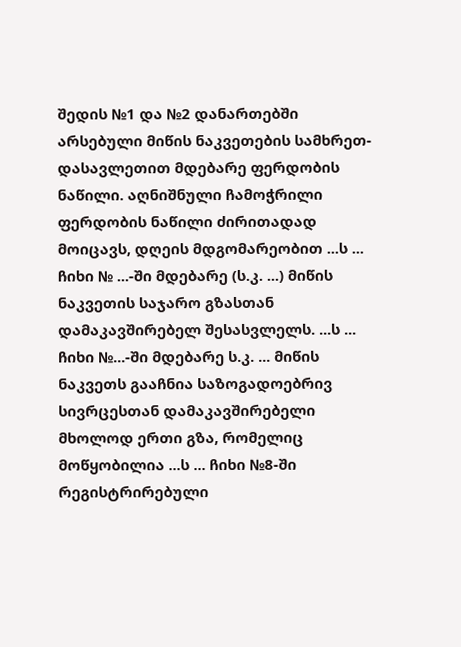შედის №1 და №2 დანართებში არსებული მიწის ნაკვეთების სამხრეთ-დასავლეთით მდებარე ფერდობის ნაწილი. აღნიშნული ჩამოჭრილი ფერდობის ნაწილი ძირითადად მოიცავს, დღეის მდგომარეობით ...ს ... ჩიხი № ...-ში მდებარე (ს.კ. ...) მიწის ნაკვეთის საჯარო გზასთან დამაკავშირებელ შესასვლელს. ...ს ... ჩიხი №...-ში მდებარე ს.კ. ... მიწის ნაკვეთს გააჩნია საზოგადოებრივ სივრცესთან დამაკავშირებელი მხოლოდ ერთი გზა, რომელიც მოწყობილია ...ს ... ჩიხი №8-ში რეგისტრირებული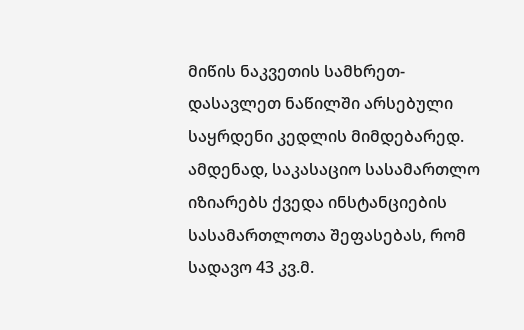მიწის ნაკვეთის სამხრეთ-დასავლეთ ნაწილში არსებული საყრდენი კედლის მიმდებარედ.
ამდენად, საკასაციო სასამართლო იზიარებს ქვედა ინსტანციების სასამართლოთა შეფასებას, რომ სადავო 43 კვ.მ.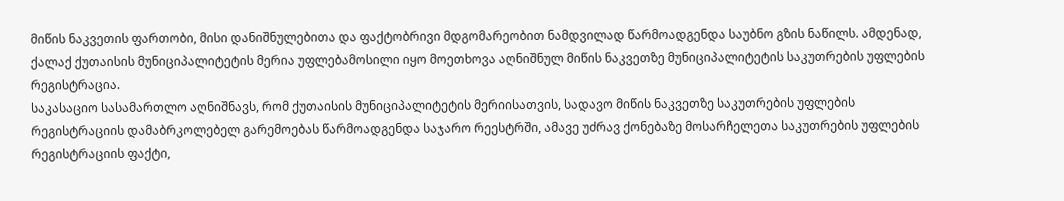მიწის ნაკვეთის ფართობი, მისი დანიშნულებითა და ფაქტობრივი მდგომარეობით ნამდვილად წარმოადგენდა საუბნო გზის ნაწილს. ამდენად, ქალაქ ქუთაისის მუნიციპალიტეტის მერია უფლებამოსილი იყო მოეთხოვა აღნიშნულ მიწის ნაკვეთზე მუნიციპალიტეტის საკუთრების უფლების რეგისტრაცია.
საკასაციო სასამართლო აღნიშნავს, რომ ქუთაისის მუნიციპალიტეტის მერიისათვის, სადავო მიწის ნაკვეთზე საკუთრების უფლების რეგისტრაციის დამაბრკოლებელ გარემოებას წარმოადგენდა საჯარო რეესტრში, ამავე უძრავ ქონებაზე მოსარჩელეთა საკუთრების უფლების რეგისტრაციის ფაქტი,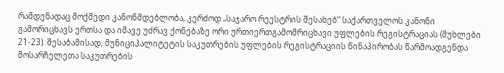რამდენადაც მოქმედი კანონმდებლობა, კერძოდ „საჯარო რეესტრის შესახებ“ საქართველოს კანონი გამორიცხავს ერთსა და იმავე უძრავ ქონებაზე ორი ურთიერთგამომრიცხავი უფლების რეგისტრაციას (მუხლები 21-23). შესაბამისად, მუნიციპალიტეტის საკუთრების უფლების რეგისტრაციის წინაპირობას წარმოადგენდა მოსარჩელეთა საკუთრების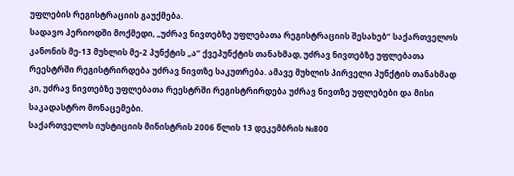უფლების რეგისტრაციის გაუქმება.
სადავო პერიოდში მოქმედი, „უძრავ ნივთებზე უფლებათა რეგისტრაციის შესახებ“ საქართველოს კანონის მე-13 მუხლის მე-2 პუნქტის „ა“ ქვეპუნქტის თანახმად, უძრავ ნივთებზე უფლებათა რეესტრში რეგისტრირდება უძრავ ნივთზე საკუთრება. ამავე მუხლის პირველი პუნქტის თანახმად კი, უძრავ ნივთებზე უფლებათა რეესტრში რეგისტრირდება უძრავ ნივთზე უფლებები და მისი საკადასტრო მონაცემები.
საქართველოს იუსტიციის მინისტრის 2006 წლის 13 დეკემბრის №800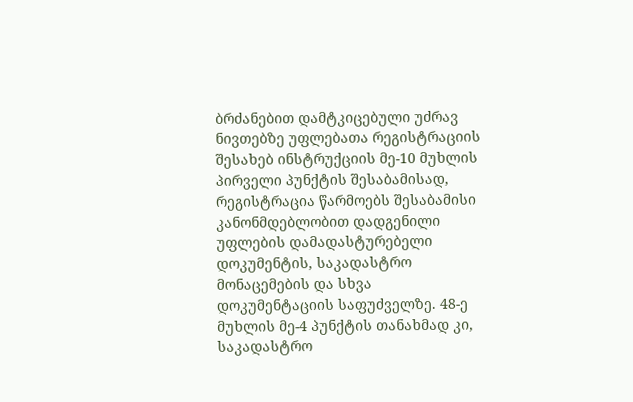ბრძანებით დამტკიცებული უძრავ ნივთებზე უფლებათა რეგისტრაციის შესახებ ინსტრუქციის მე-10 მუხლის პირველი პუნქტის შესაბამისად, რეგისტრაცია წარმოებს შესაბამისი კანონმდებლობით დადგენილი უფლების დამადასტურებელი დოკუმენტის, საკადასტრო მონაცემების და სხვა დოკუმენტაციის საფუძველზე. 48-ე მუხლის მე-4 პუნქტის თანახმად კი, საკადასტრო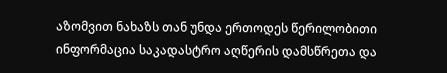აზომვით ნახაზს თან უნდა ერთოდეს წერილობითი ინფორმაცია საკადასტრო აღწერის დამსწრეთა და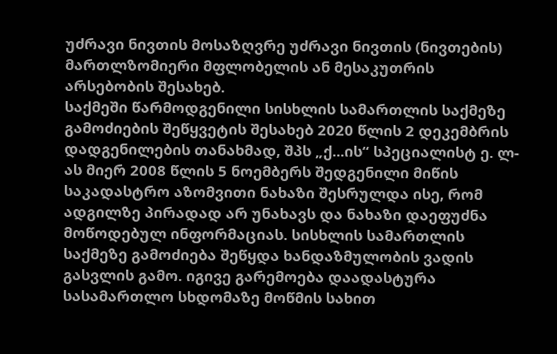უძრავი ნივთის მოსაზღვრე უძრავი ნივთის (ნივთების) მართლზომიერი მფლობელის ან მესაკუთრის არსებობის შესახებ.
საქმეში წარმოდგენილი სისხლის სამართლის საქმეზე გამოძიების შეწყვეტის შესახებ 2020 წლის 2 დეკემბრის დადგენილების თანახმად, შპს „ქ...ის“ სპეციალისტ ე. ლ-ას მიერ 2008 წლის 5 ნოემბერს შედგენილი მიწის საკადასტრო აზომვითი ნახაზი შესრულდა ისე, რომ ადგილზე პირადად არ უნახავს და ნახაზი დაეფუძნა მოწოდებულ ინფორმაციას. სისხლის სამართლის საქმეზე გამოძიება შეწყდა ხანდაზმულობის ვადის გასვლის გამო. იგივე გარემოება დაადასტურა სასამართლო სხდომაზე მოწმის სახით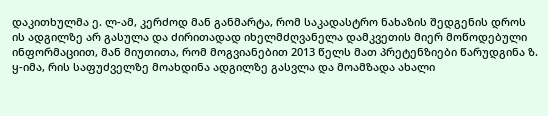დაკითხულმა ე. ლ-ამ, კერძოდ მან განმარტა, რომ საკადასტრო ნახაზის შედგენის დროს ის ადგილზე არ გასულა და ძირითადად იხელმძღვანელა დამკვეთის მიერ მოწოდებული ინფორმაციით, მან მიუთითა, რომ მოგვიანებით 2013 წელს მათ პრეტენზიები წარუდგინა ზ. ყ-იმა, რის საფუძველზე მოახდინა ადგილზე გასვლა და მოამზადა ახალი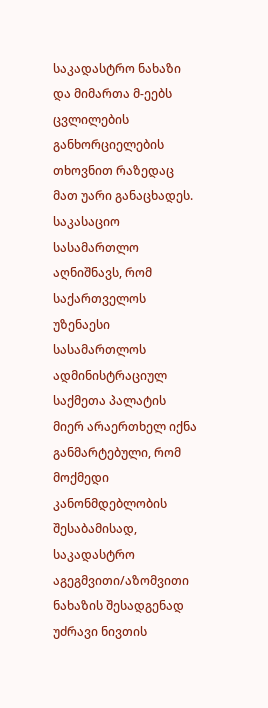საკადასტრო ნახაზი და მიმართა მ-ეებს ცვლილების განხორციელების თხოვნით რაზედაც მათ უარი განაცხადეს.
საკასაციო სასამართლო აღნიშნავს, რომ საქართველოს უზენაესი სასამართლოს ადმინისტრაციულ საქმეთა პალატის მიერ არაერთხელ იქნა განმარტებული, რომ მოქმედი კანონმდებლობის შესაბამისად, საკადასტრო აგეგმვითი/აზომვითი ნახაზის შესადგენად უძრავი ნივთის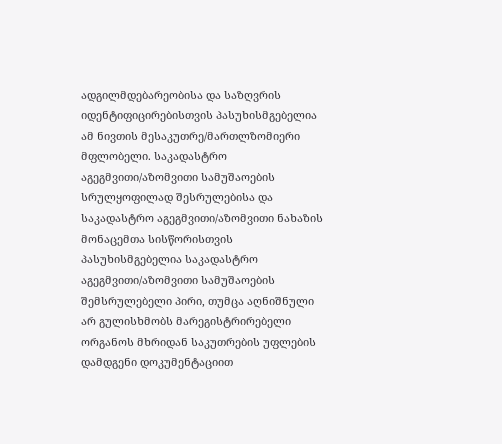ადგილმდებარეობისა და საზღვრის იდენტიფიცირებისთვის პასუხისმგებელია ამ ნივთის მესაკუთრე/მართლზომიერი მფლობელი. საკადასტრო აგეგმვითი/აზომვითი სამუშაოების სრულყოფილად შესრულებისა და საკადასტრო აგეგმვითი/აზომვითი ნახაზის მონაცემთა სისწორისთვის პასუხისმგებელია საკადასტრო აგეგმვითი/აზომვითი სამუშაოების შემსრულებელი პირი, თუმცა აღნიშნული არ გულისხმობს მარეგისტრირებელი ორგანოს მხრიდან საკუთრების უფლების დამდგენი დოკუმენტაციით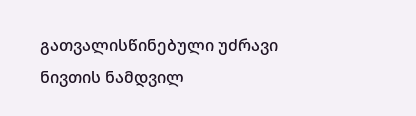გათვალისწინებული უძრავი ნივთის ნამდვილ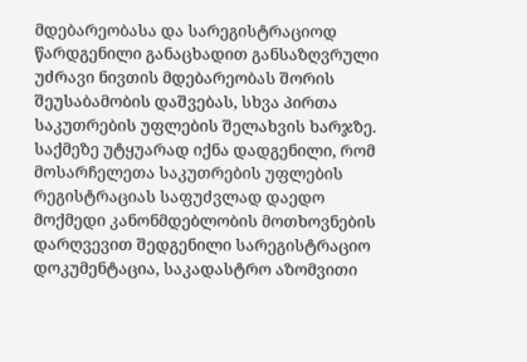მდებარეობასა და სარეგისტრაციოდ წარდგენილი განაცხადით განსაზღვრული უძრავი ნივთის მდებარეობას შორის შეუსაბამობის დაშვებას, სხვა პირთა საკუთრების უფლების შელახვის ხარჯზე.
საქმეზე უტყუარად იქნა დადგენილი, რომ მოსარჩელეთა საკუთრების უფლების რეგისტრაციას საფუძვლად დაედო მოქმედი კანონმდებლობის მოთხოვნების დარღვევით შედგენილი სარეგისტრაციო დოკუმენტაცია, საკადასტრო აზომვითი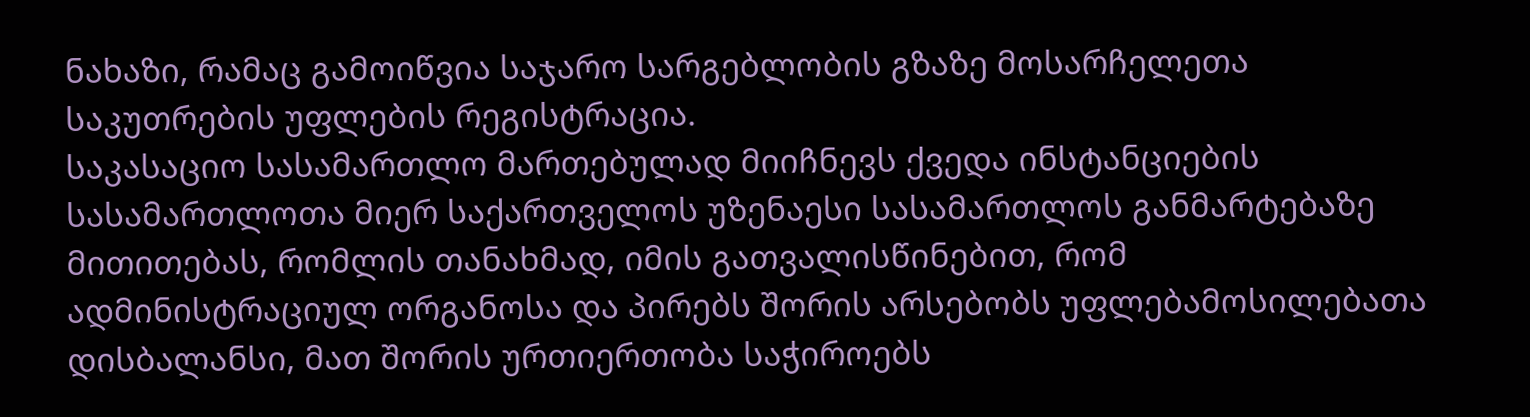ნახაზი, რამაც გამოიწვია საჯარო სარგებლობის გზაზე მოსარჩელეთა საკუთრების უფლების რეგისტრაცია.
საკასაციო სასამართლო მართებულად მიიჩნევს ქვედა ინსტანციების სასამართლოთა მიერ საქართველოს უზენაესი სასამართლოს განმარტებაზე მითითებას, რომლის თანახმად, იმის გათვალისწინებით, რომ ადმინისტრაციულ ორგანოსა და პირებს შორის არსებობს უფლებამოსილებათა დისბალანსი, მათ შორის ურთიერთობა საჭიროებს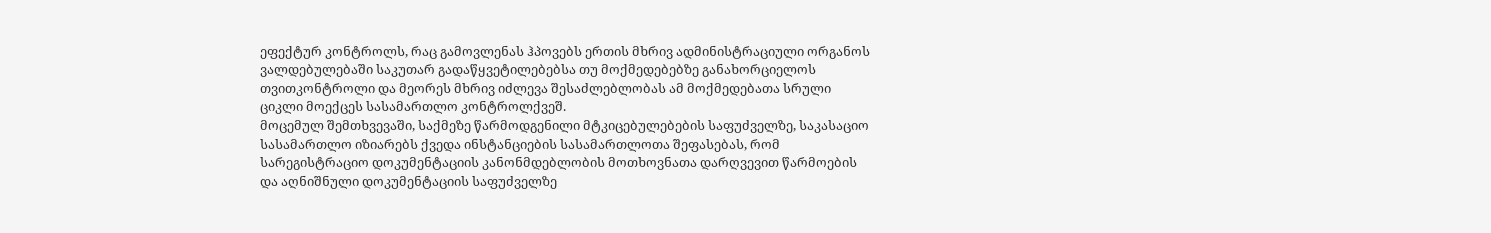ეფექტურ კონტროლს, რაც გამოვლენას ჰპოვებს ერთის მხრივ ადმინისტრაციული ორგანოს ვალდებულებაში საკუთარ გადაწყვეტილებებსა თუ მოქმედებებზე განახორციელოს თვითკონტროლი და მეორეს მხრივ იძლევა შესაძლებლობას ამ მოქმედებათა სრული ციკლი მოექცეს სასამართლო კონტროლქვეშ.
მოცემულ შემთხვევაში, საქმეზე წარმოდგენილი მტკიცებულებების საფუძველზე, საკასაციო სასამართლო იზიარებს ქვედა ინსტანციების სასამართლოთა შეფასებას, რომ სარეგისტრაციო დოკუმენტაციის კანონმდებლობის მოთხოვნათა დარღვევით წარმოების და აღნიშნული დოკუმენტაციის საფუძველზე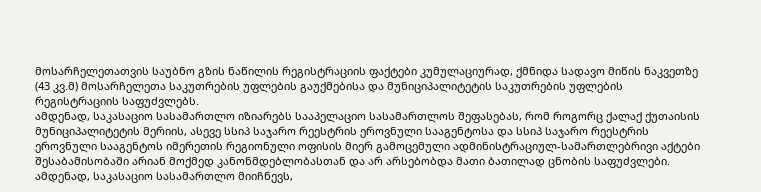მოსარჩელეთათვის საუბნო გზის ნაწილის რეგისტრაციის ფაქტები კუმულაციურად, ქმნიდა სადავო მიწის ნაკვეთზე (43 კვ.მ) მოსარჩელეთა საკუთრების უფლების გაუქმებისა და მუნიციპალიტეტის საკუთრების უფლების რეგისტრაციის საფუძვლებს.
ამდენად, საკასაციო სასამართლო იზიარებს სააპელაციო სასამართლოს შეფასებას, რომ როგორც ქალაქ ქუთაისის მუნიციპალიტეტის მერიის, ასევე სსიპ საჯარო რეესტრის ეროვნული სააგენტოსა და სსიპ საჯარო რეესტრის ეროვნული სააგენტოს იმერეთის რეგიონული ოფისის მიერ გამოცემული ადმინისტრაციულ-სამართლებრივი აქტები შესაბამისობაში არიან მოქმედ კანონმდებლობასთან და არ არსებობდა მათი ბათილად ცნობის საფუძვლები.
ამდენად, საკასაციო სასამართლო მიიჩნევს,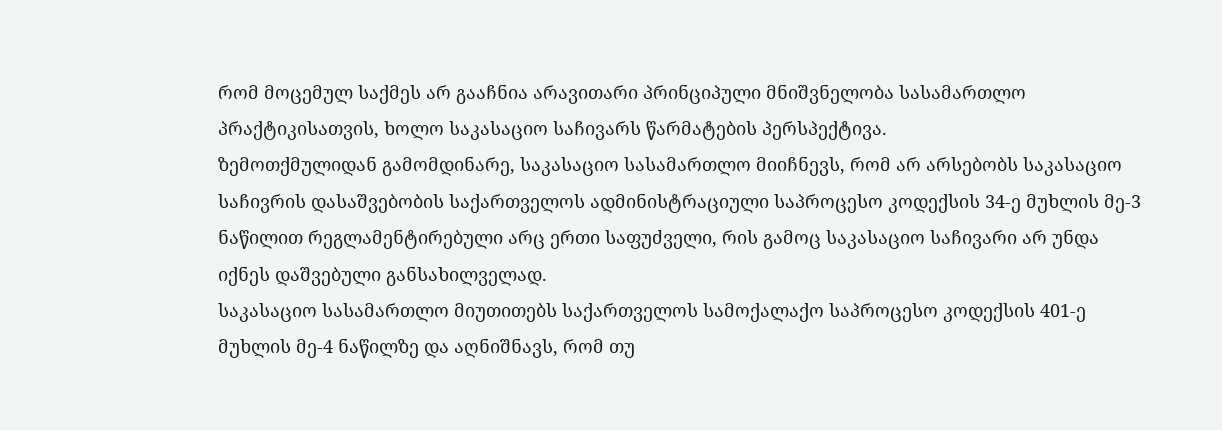რომ მოცემულ საქმეს არ გააჩნია არავითარი პრინციპული მნიშვნელობა სასამართლო პრაქტიკისათვის, ხოლო საკასაციო საჩივარს წარმატების პერსპექტივა.
ზემოთქმულიდან გამომდინარე, საკასაციო სასამართლო მიიჩნევს, რომ არ არსებობს საკასაციო საჩივრის დასაშვებობის საქართველოს ადმინისტრაციული საპროცესო კოდექსის 34-ე მუხლის მე-3 ნაწილით რეგლამენტირებული არც ერთი საფუძველი, რის გამოც საკასაციო საჩივარი არ უნდა იქნეს დაშვებული განსახილველად.
საკასაციო სასამართლო მიუთითებს საქართველოს სამოქალაქო საპროცესო კოდექსის 401-ე მუხლის მე-4 ნაწილზე და აღნიშნავს, რომ თუ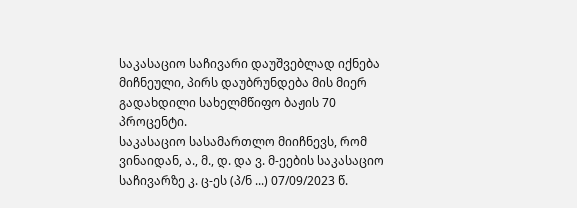საკასაციო საჩივარი დაუშვებლად იქნება მიჩნეული, პირს დაუბრუნდება მის მიერ გადახდილი სახელმწიფო ბაჟის 70 პროცენტი.
საკასაციო სასამართლო მიიჩნევს, რომ ვინაიდან, ა., მ., დ. და ვ. მ-ეების საკასაციო საჩივარზე კ. ც-ეს (პ/ნ ...) 07/09/2023 წ.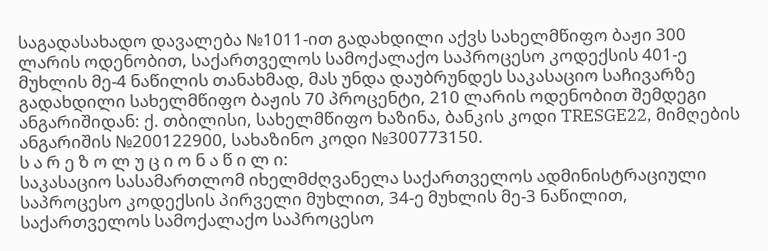საგადასახადო დავალება №1011-ით გადახდილი აქვს სახელმწიფო ბაჟი 300 ლარის ოდენობით, საქართველოს სამოქალაქო საპროცესო კოდექსის 401-ე მუხლის მე-4 ნაწილის თანახმად, მას უნდა დაუბრუნდეს საკასაციო საჩივარზე გადახდილი სახელმწიფო ბაჟის 70 პროცენტი, 210 ლარის ოდენობით შემდეგი ანგარიშიდან: ქ. თბილისი, სახელმწიფო ხაზინა, ბანკის კოდი TRESGE22, მიმღების ანგარიშის №200122900, სახაზინო კოდი №300773150.
ს ა რ ე ზ ო ლ უ ც ი ო ნ ა წ ი ლ ი:
საკასაციო სასამართლომ იხელმძღვანელა საქართველოს ადმინისტრაციული საპროცესო კოდექსის პირველი მუხლით, 34-ე მუხლის მე-3 ნაწილით, საქართველოს სამოქალაქო საპროცესო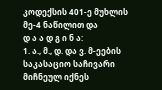კოდექსის 401-ე მუხლის მე-4 ნაწილით და
დ ა ა დ გ ი ნ ა:
1. ა., მ., დ. და ვ. მ-ეების საკასაციო საჩივარი მიჩნეულ იქნეს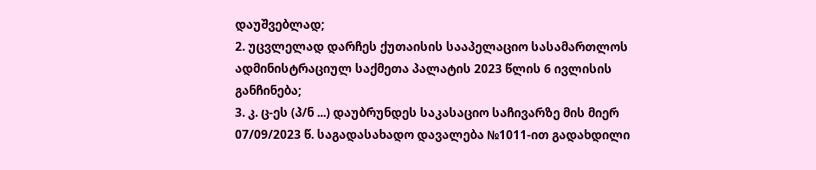დაუშვებლად;
2. უცვლელად დარჩეს ქუთაისის სააპელაციო სასამართლოს ადმინისტრაციულ საქმეთა პალატის 2023 წლის 6 ივლისის განჩინება;
3. კ. ც-ეს (პ/ნ ...) დაუბრუნდეს საკასაციო საჩივარზე მის მიერ 07/09/2023 წ. საგადასახადო დავალება №1011-ით გადახდილი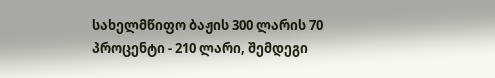სახელმწიფო ბაჟის 300 ლარის 70 პროცენტი - 210 ლარი, შემდეგი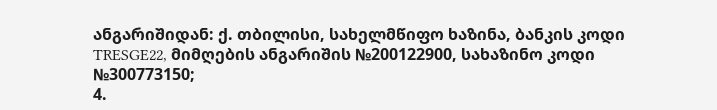ანგარიშიდან: ქ. თბილისი, სახელმწიფო ხაზინა, ბანკის კოდი TRESGE22, მიმღების ანგარიშის №200122900, სახაზინო კოდი №300773150;
4.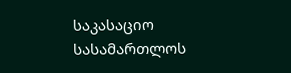საკასაციო სასამართლოს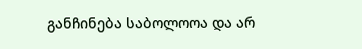განჩინება საბოლოოა და არ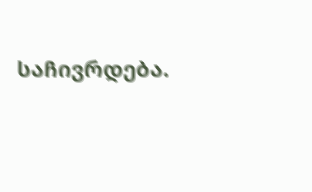საჩივრდება.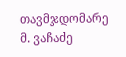თავმჯდომარე მ. ვაჩაძე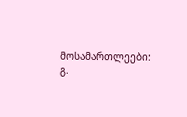მოსამართლეები: გ.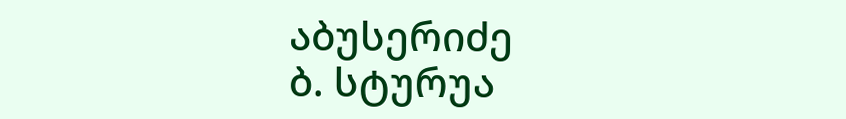აბუსერიძე
ბ. სტურუა